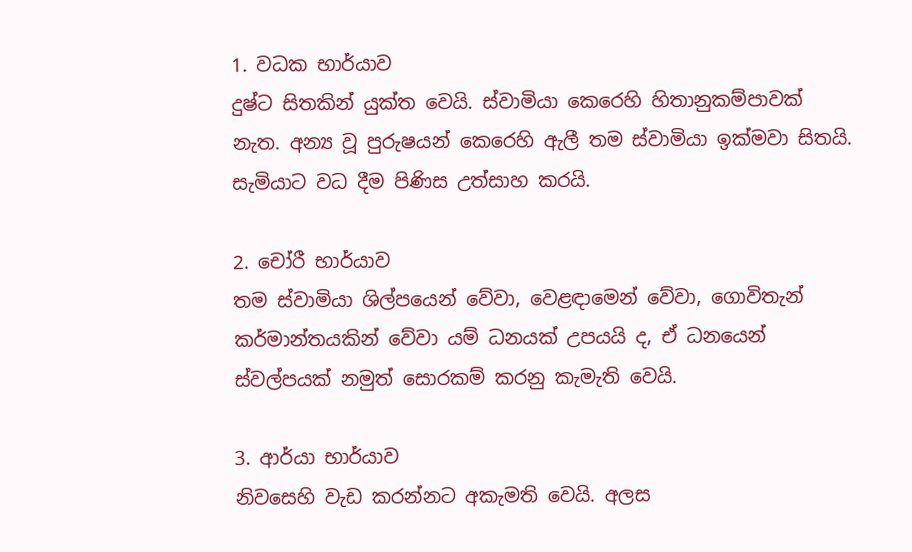1. වධක භාර්යාව
දුෂ්ට සිතකින් යුක්ත වෙයි. ස්වාමියා කෙරෙහි හිතානුකම්පාවක් නැත. අන්‍ය වූ පුරුෂයන් කෙරෙහි ඇලී තම ස්වාමියා ඉක්මවා සිතයි. සැමියාට වධ දීම පිණිස උත්සාහ කරයි.

2. චෝරී භාර්යාව
තම ස්වාමියා ශිල්පයෙන් වේවා, වෙළඳාමෙන් වේවා, ගොවිතැන් කර්මාන්තයකින් වේවා යම් ධනයක් උපයයි ද, ඒ ධනයෙන් ස්වල්පයක් නමුත් සොරකම් කරනු කැමැති වෙයි.

3. ආර්යා භාර්යාව
නිවසෙහි වැඩ කරන්නට අකැමති වෙයි. අලස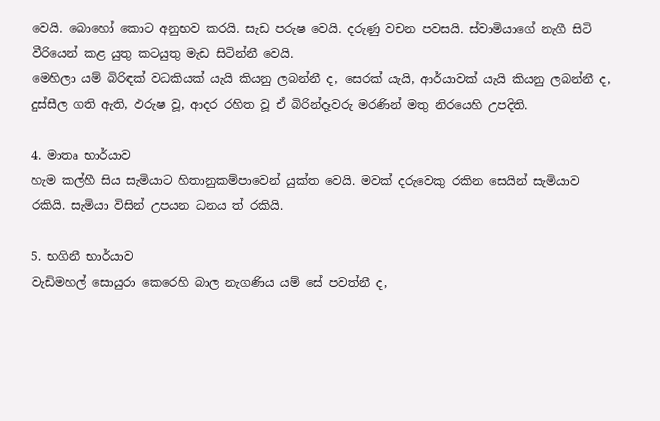වෙයි. බොහෝ කොට අනුභව කරයි. සැඩ පරුෂ වෙයි. දරුණු වචන පවසයි. ස්වාමියාගේ නැගී සිටි වීරියෙන් කළ යුතු කටයුතු මැඩ සිටින්නී වෙයි.
මෙහිලා යම් බිරිඳක් වධකියක් යැයි කියනු ලබන්නී ද, සෙරක් යැයි, ආර්යාවක් යැයි කියනු ලබන්නී ද, දුස්සීල ගති ඇති, ඵරුෂ වූ, ආදර රහිත වූ ඒ බිරින්දෑවරු මරණින් මතු නිරයෙහි උපදිති.

4. මාතෘ භාර්යාව
හැම කල්හී සිය සැමියාට හිතානුකම්පාවෙන් යුක්ත වෙයි. මවක් දරුවෙකු රකින සෙයින් සැමියාව රකියි. සැමියා විසින් උපයන ධනය ත් රකියි.

5. භගිනී භාර්යාව
වැඩිමහල් සොයුරා කෙරෙහි බාල නැගණිය යම් සේ පවත්නී ද,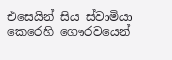එසෙයින් සිය ස්වාමියා කෙරෙහි ගෞරවයෙන්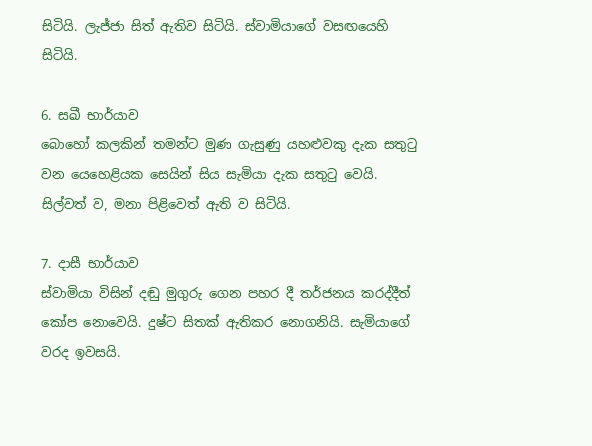සිටියි. ලැජ්ජා සිත් ඇතිව සිටියි. ස්වාමියාගේ වසඟයෙහි සිටියි.

6. සඛී භාර්යාව
බොහෝ කලකින් තමන්ට මුණ ගැසුණු යහළුවකු දැක සතුටු වන යෙහෙළියක සෙයින් සිය සැමියා දැක සතුටු වෙයි. සිල්වත් ව, මනා පිළිවෙත් ඇති ව සිටියි.

7. දාසී භාර්යාව
ස්වාමියා විසින් දඬු මුගුරු ගෙන පහර දී තර්ජනය කරද්දීත් කෝප නොවෙයි. දුෂ්ට සිතක් ඇතිකර නොගනියි. සැමියාගේ වරද ඉවසයි.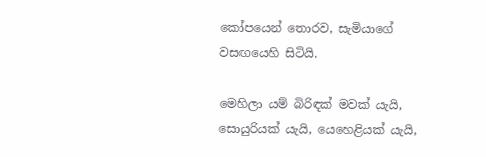කෝපයෙන් තොරව, සැමියාගේ වසඟයෙහි සිටියි.

මෙහිලා යම් බිරිඳක් මවක් යැයි, සොයුරියක් යැයි, යෙහෙළියක් යැයි,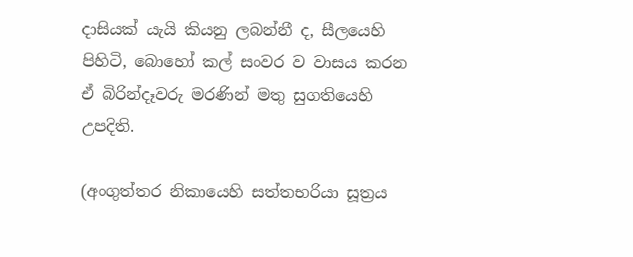දාසියක් යැයි කියනු ලබන්නී ද, සීලයෙහි පිහිටි, බොහෝ කල් සංවර ව වාසය කරන ඒ බිරින්දෑවරු මරණින් මතු සුගතියෙහි උපදිති.

(අංගුත්තර නිකායෙහි සත්තභරියා සූත්‍රය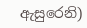ඇසුරෙනි)